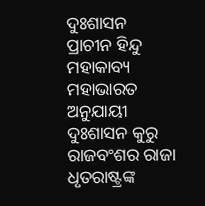ଦୁଃଶାସନ
ପ୍ରାଚୀନ ହିନ୍ଦୁ ମହାକାବ୍ୟ ମହାଭାରତ ଅନୁଯାୟୀ ଦୁଃଶାସନ କୁରୁ ରାଜବଂଶର ରାଜା ଧୃତରାଷ୍ଟ୍ରଙ୍କ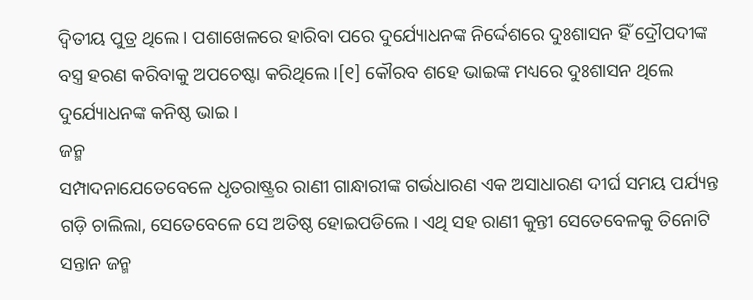ଦ୍ୱିତୀୟ ପୁତ୍ର ଥିଲେ । ପଶାଖେଳରେ ହାରିବା ପରେ ଦୁର୍ଯ୍ୟୋଧନଙ୍କ ନିର୍ଦ୍ଦେଶରେ ଦୁଃଶାସନ ହିଁ ଦ୍ରୌପଦୀଙ୍କ ବସ୍ତ୍ର ହରଣ କରିବାକୁ ଅପଚେଷ୍ଟା କରିଥିଲେ ।[୧] କୌରବ ଶହେ ଭାଇଙ୍କ ମଧ୍ୟରେ ଦୁଃଶାସନ ଥିଲେ ଦୁର୍ଯ୍ୟୋଧନଙ୍କ କନିଷ୍ଠ ଭାଇ ।
ଜନ୍ମ
ସମ୍ପାଦନାଯେତେବେଳେ ଧୃତରାଷ୍ଟ୍ରର ରାଣୀ ଗାନ୍ଧାରୀଙ୍କ ଗର୍ଭଧାରଣ ଏକ ଅସାଧାରଣ ଦୀର୍ଘ ସମୟ ପର୍ଯ୍ୟନ୍ତ ଗଡ଼ି ଚାଲିଲା, ସେତେବେଳେ ସେ ଅତିଷ୍ଠ ହୋଇପଡିଲେ । ଏଥି ସହ ରାଣୀ କୁନ୍ତୀ ସେତେବେଳକୁ ତିନୋଟି ସନ୍ତାନ ଜନ୍ମ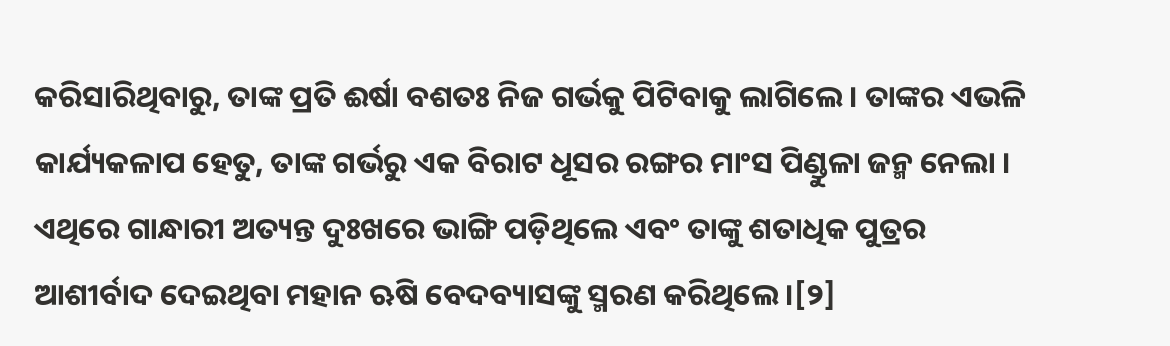କରିସାରିଥିବାରୁ, ତାଙ୍କ ପ୍ରତି ଈର୍ଷା ବଶତଃ ନିଜ ଗର୍ଭକୁ ପିଟିବାକୁ ଲାଗିଲେ । ତାଙ୍କର ଏଭଳି କାର୍ଯ୍ୟକଳାପ ହେତୁ, ତାଙ୍କ ଗର୍ଭରୁ ଏକ ବିରାଟ ଧୂସର ରଙ୍ଗର ମାଂସ ପିଣ୍ଡୁଳା ଜନ୍ମ ନେଲା । ଏଥିରେ ଗାନ୍ଧାରୀ ଅତ୍ୟନ୍ତ ଦୁଃଖରେ ଭାଙ୍ଗି ପଡ଼ିଥିଲେ ଏବଂ ତାଙ୍କୁ ଶତାଧିକ ପୁତ୍ରର ଆଶୀର୍ବାଦ ଦେଇଥିବା ମହାନ ଋଷି ବେଦବ୍ୟାସଙ୍କୁ ସ୍ମରଣ କରିଥିଲେ ।[୨]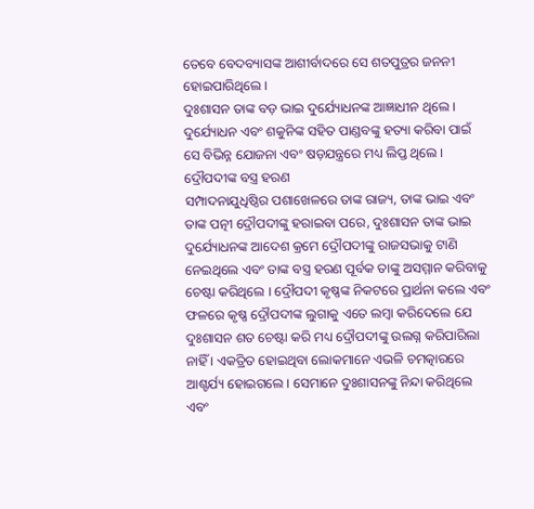ତେବେ ବେଦବ୍ୟାସଙ୍କ ଆଶୀର୍ବାଦରେ ସେ ଶତପୁତ୍ରର ଜନନୀ ହୋଇପାରିଥିଲେ ।
ଦୁଃଶାସନ ତାଙ୍କ ବଡ଼ ଭାଇ ଦୁର୍ଯ୍ୟୋଧନଙ୍କ ଆଜ୍ଞାଧୀନ ଥିଲେ । ଦୁର୍ଯ୍ୟୋଧନ ଏବଂ ଶକୁନିଙ୍କ ସହିତ ପାଣ୍ଡବଙ୍କୁ ହତ୍ୟା କରିବା ପାଇଁ ସେ ବିଭିନ୍ନ ଯୋଜନା ଏବଂ ଷଡ଼ଯନ୍ତ୍ରରେ ମଧ୍ୟ ଲିପ୍ତ ଥିଲେ ।
ଦ୍ରୌପଦୀଙ୍କ ବସ୍ତ୍ର ହରଣ
ସମ୍ପାଦନାଯୁଧିଷ୍ଠିର ପଶାଖେଳରେ ତାଙ୍କ ରାଜ୍ୟ, ତାଙ୍କ ଭାଇ ଏବଂ ତାଙ୍କ ପତ୍ନୀ ଦ୍ରୌପଦୀଙ୍କୁ ହରାଇବା ପରେ, ଦୁଃଶାସନ ତାଙ୍କ ଭାଇ ଦୁର୍ଯ୍ୟୋଧନଙ୍କ ଆଦେଶ କ୍ରମେ ଦ୍ରୌପଦୀଙ୍କୁ ରାଜସଭାକୁ ଟାଣି ନେଇଥିଲେ ଏବଂ ତାଙ୍କ ବସ୍ତ୍ର ହରଣ ପୂର୍ବକ ତାଙ୍କୁ ଅସମ୍ମାନ କରିବାକୁ ଚେଷ୍ଟା କରିଥିଲେ । ଦ୍ରୌପଦୀ କୃଷ୍ଣଙ୍କ ନିକଟରେ ପ୍ରାର୍ଥନା କଲେ ଏବଂ ଫଳରେ କୃଷ୍ଣ ଦ୍ରୌପଦୀଙ୍କ ଲୁଗାକୁ ଏତେ ଲମ୍ବା କରିଦେଲେ ଯେ ଦୁଃଶାସନ ଶତ ଚେଷ୍ଟା କରି ମଧ୍ୟ ଦ୍ରୌପଦୀଙ୍କୁ ଉଲଗ୍ନ କରିପାରିଲା ନାହିଁ । ଏକତ୍ରିତ ହୋଇଥିବା ଲୋକମାନେ ଏଭଳି ଚମତ୍କାରରେ ଆଶ୍ଚର୍ଯ୍ୟ ହୋଇଗଲେ । ସେମାନେ ଦୁଃଶାସନଙ୍କୁ ନିନ୍ଦା କରିଥିଲେ ଏବଂ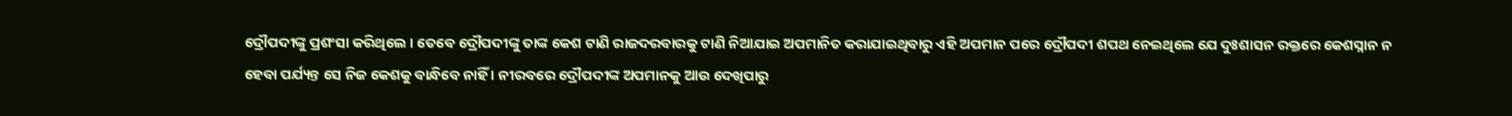ଦ୍ରୌପଦୀଙ୍କୁ ପ୍ରଶଂସା କରିଥିଲେ । ତେବେ ଦ୍ରୌପଦୀଙ୍କୁ ତାଙ୍କ କେଶ ଟାଣି ରାଜଦରବାରକୁ ଟାଣି ନିଆଯାଇ ଅପମାନିତ କରାଯାଇଥିବାରୁ ଏହି ଅପମାନ ପରେ ଦ୍ରୌପଦୀ ଶପଥ ନେଇଥିଲେ ଯେ ଦୁଃଶାସନ ରକ୍ତରେ କେଶସ୍ନାନ ନ ହେବା ପର୍ଯ୍ୟନ୍ତ ସେ ନିଜ କେଶକୁ ବାନ୍ଧିବେ ନାହିଁ । ନୀରବରେ ଦ୍ରୌପଦୀଙ୍କ ଅପମାନକୁ ଆଉ ଦେଖିପାରୁ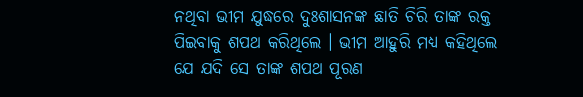ନଥିବା ଭୀମ ଯୁଦ୍ଧରେ ଦୁଃଶାସନଙ୍କ ଛାତି ଚିରି ତାଙ୍କ ରକ୍ତ ପିଇବାକୁ ଶପଥ କରିଥିଲେ । ଭୀମ ଆହୁରି ମଧ୍ୟ କହିଥିଲେ ଯେ ଯଦି ସେ ତାଙ୍କ ଶପଥ ପୂରଣ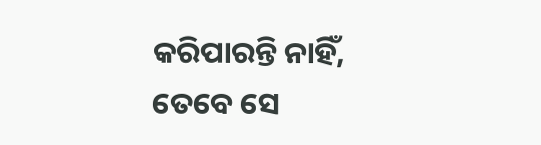କରିପାରନ୍ତି ନାହିଁ, ତେବେ ସେ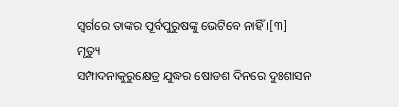ସ୍ୱର୍ଗରେ ତାଙ୍କର ପୂର୍ବପୁରୁଷଙ୍କୁ ଭେଟିବେ ନାହିଁ ।[୩]
ମୃତ୍ୟୁ
ସମ୍ପାଦନାକୁରୁକ୍ଷେତ୍ର ଯୁଦ୍ଧର ଷୋଡଶ ଦିନରେ ଦୁଃଶାସନ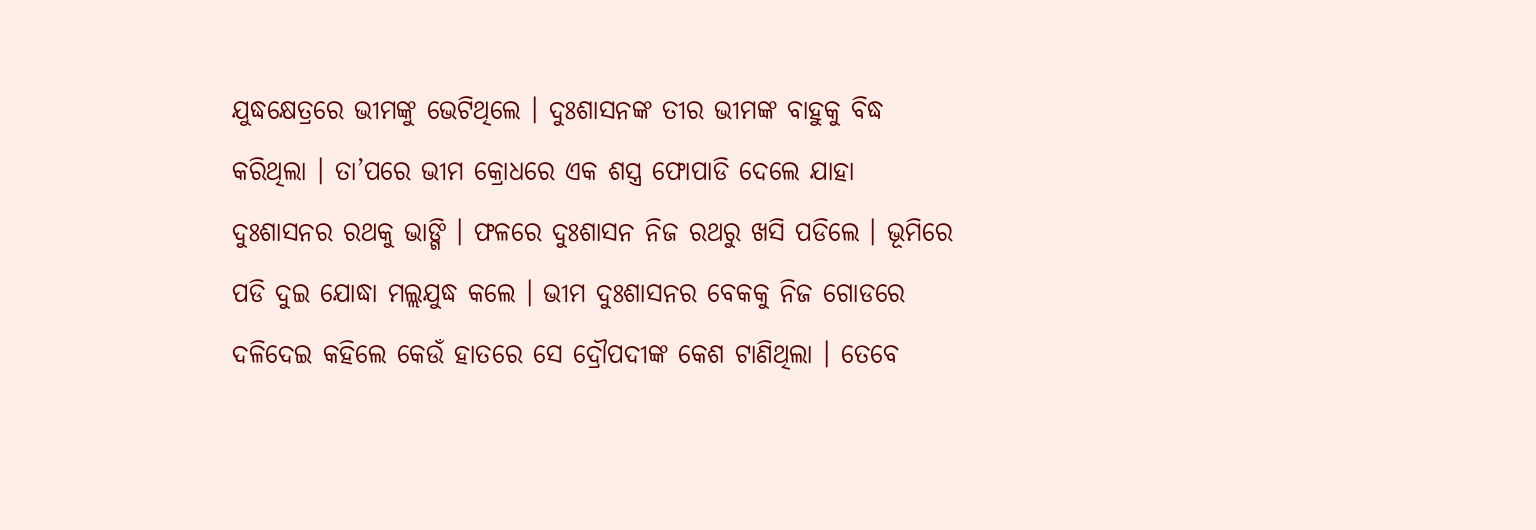ଯୁଦ୍ଧକ୍ଷେତ୍ରରେ ଭୀମଙ୍କୁ ଭେଟିଥିଲେ । ଦୁଃଶାସନଙ୍କ ତୀର ଭୀମଙ୍କ ବାହୁକୁ ବିଦ୍ଧ କରିଥିଲା । ତା’ପରେ ଭୀମ କ୍ରୋଧରେ ଏକ ଶସ୍ତ୍ର ଫୋପାଡି ଦେଲେ ଯାହା ଦୁଃଶାସନର ରଥକୁ ଭାଙ୍ଗି । ଫଳରେ ଦୁଃଶାସନ ନିଜ ରଥରୁ ଖସି ପଡିଲେ । ଭୂମିରେ ପଡି ଦୁଇ ଯୋଦ୍ଧା ମଲ୍ଲଯୁଦ୍ଧ କଲେ । ଭୀମ ଦୁଃଶାସନର ବେକକୁ ନିଜ ଗୋଡରେ ଦଳିଦେଇ କହିଲେ କେଉଁ ହାତରେ ସେ ଦ୍ରୌପଦୀଙ୍କ କେଶ ଟାଣିଥିଲା । ତେବେ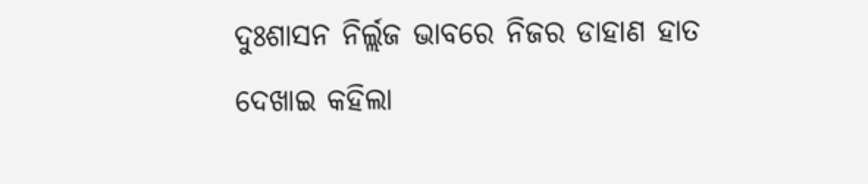ଦୁଃଶାସନ ନିର୍ଲ୍ଲଜ ଭାବରେ ନିଜର ଡାହାଣ ହାତ ଦେଖାଇ କହିଲା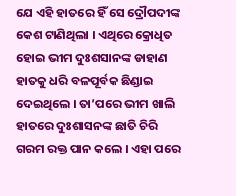ଯେ ଏହି ହାତରେ ହିଁ ସେ ଦ୍ରୌପଦୀଙ୍କ କେଶ ଟାଣିଥିଲା । ଏଥିରେ କ୍ରୋଧିତ ହୋଇ ଭୀମ ଦୁଃଶସାନଙ୍କ ଡାହାଣ ହାତକୁ ଧରି ବଳପୂର୍ବକ ଛିଣ୍ଡାଇ ଦେଇଥିଲେ । ତା’ପରେ ଭୀମ ଖାଲି ହାତରେ ଦୁଃଶାସନଙ୍କ ଛାତି ଚିରି ଗରମ ରକ୍ତ ପାନ କଲେ । ଏହା ପରେ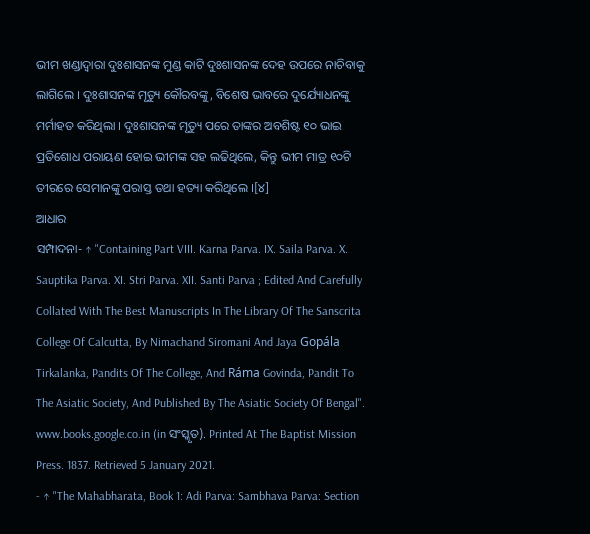ଭୀମ ଖଣ୍ଡାଦ୍ୱାରା ଦୁଃଶାସନଙ୍କ ମୁଣ୍ଡ କାଟି ଦୁଃଶାସନଙ୍କ ଦେହ ଉପରେ ନାଚିବାକୁ ଲାଗିଲେ । ଦୁଃଶାସନଙ୍କ ମୃତ୍ୟୁ କୌରବଙ୍କୁ, ବିଶେଷ ଭାବରେ ଦୁର୍ଯ୍ୟୋଧନଙ୍କୁ ମର୍ମାହତ କରିଥିଲା । ଦୁଃଶାସନଙ୍କ ମୃତ୍ୟୁ ପରେ ତାଙ୍କର ଅବଶିଷ୍ଟ ୧୦ ଭାଇ ପ୍ରତିଶୋଧ ପରାୟଣ ହୋଇ ଭୀମଙ୍କ ସହ ଲଢିଥିଲେ, କିନ୍ତୁ ଭୀମ ମାତ୍ର ୧୦ଟି ତୀରରେ ସେମାନଙ୍କୁ ପରାସ୍ତ ତଥା ହତ୍ୟା କରିଥିଲେ ।[୪]
ଆଧାର
ସମ୍ପାଦନା- ↑ "Containing Part VIII. Karna Parva. IX. Saila Parva. X. Sauptika Parva. XI. Stri Parva. XII. Santi Parva ; Edited And Carefully Collated With The Best Manuscripts In The Library Of The Sanscrita College Of Calcutta, By Nimachand Siromani And Jaya Gopála Tirkalanka, Pandits Of The College, And Ráma Govinda, Pandit To The Asiatic Society, And Published By The Asiatic Society Of Bengal". www.books.google.co.in (in ସଂସ୍କୃତ). Printed At The Baptist Mission Press. 1837. Retrieved 5 January 2021.
- ↑ "The Mahabharata, Book 1: Adi Parva: Sambhava Parva: Section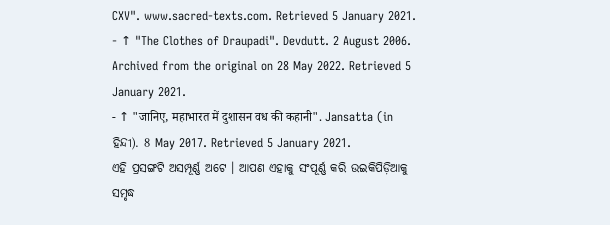CXV". www.sacred-texts.com. Retrieved 5 January 2021.
- ↑ "The Clothes of Draupadi". Devdutt. 2 August 2006. Archived from the original on 28 May 2022. Retrieved 5 January 2021.
- ↑ "जानिए, महाभारत में दुशासन वध की कहानी". Jansatta (in ହିନ୍ଦୀ). 8 May 2017. Retrieved 5 January 2021.
ଏହି ପ୍ରସଙ୍ଗଟି ଅସମ୍ପୂର୍ଣ୍ଣ ଅଟେ । ଆପଣ ଏହାକୁ ସଂପୂର୍ଣ୍ଣ କରି ଉଇକିପିଡ଼ିଆକୁ ସମୃଦ୍ଧ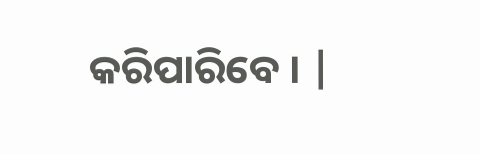କରିପାରିବେ । |